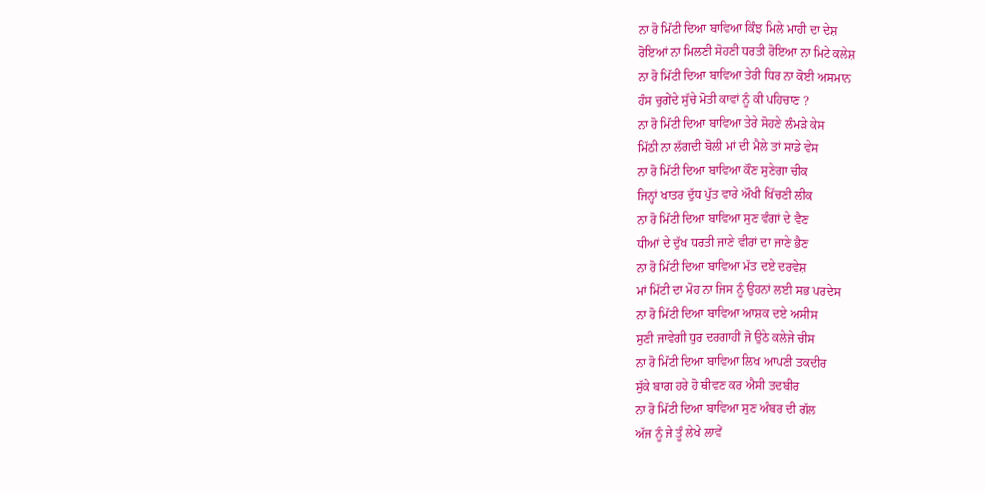ਨਾ ਰੋ ਮਿੱਟੀ ਦਿਆ ਬਾਵਿਆ ਕਿੰਝ ਮਿਲੇ ਮਾਹੀ ਦਾ ਦੇਸ਼
ਰੋਇਆਂ ਨਾ ਮਿਲਣੀ ਸੋਹਣੀ ਧਰਤੀ ਰੋਇਆ ਨਾ ਮਿਟੇ ਕਲੇਸ਼
ਨਾ ਰੋ ਮਿੱਟੀ ਦਿਆ ਬਾਵਿਆ ਤੇਰੀ ਧਿਰ ਨਾ ਕੋਈ ਅਸਮਾਨ
ਹੰਸ ਚੁਗੇਂਦੇ ਸੁੱਚੇ ਮੋਤੀ ਕਾਵਾਂ ਨੂੰ ਕੀ ਪਹਿਚਾਣ ?
ਨਾ ਰੋ ਮਿੱਟੀ ਦਿਆ ਬਾਵਿਆ ਤੇਰੇ ਸੋਹਣੇ ਲੰਮੜੇ ਕੇਸ
ਮਿੱਠੀ ਨਾ ਲੱਗਦੀ ਬੋਲੀ ਮਾਂ ਦੀ ਮੈਲੇ ਤਾਂ ਸਾਡੇ ਵੇਸ
ਨਾ ਰੋ ਮਿੱਟੀ ਦਿਆ ਬਾਵਿਆ ਕੌਣ ਸੁਣੇਗਾ ਚੀਕ
ਜਿਨ੍ਹਾਂ ਖਾਤਰ ਦੁੱਧ ਪੁੱਤ ਵਾਰੇ ਔਖੀ ਖਿੱਚਣੀ ਲੀਕ
ਨਾ ਰੋ ਮਿੱਟੀ ਦਿਆ ਬਾਵਿਆ ਸੁਣ ਵੰਗਾਂ ਦੇ ਵੈਣ
ਧੀਆਂ ਦੇ ਦੁੱਖ ਧਰਤੀ ਜਾਣੇ ਵੀਰਾਂ ਦਾ ਜਾਣੇ ਭੈਣ
ਨਾ ਰੋ ਮਿੱਟੀ ਦਿਆ ਬਾਵਿਆ ਮੱਤ ਦਏ ਦਰਵੇਸ਼
ਮਾਂ ਮਿੱਟੀ ਦਾ ਮੋਹ ਨਾ ਜਿਸ ਨੂੰ ਉਹਨਾਂ ਲਈ ਸਭ ਪਰਦੇਸ
ਨਾ ਰੋ ਮਿੱਟੀ ਦਿਆ ਬਾਵਿਆ ਆਸ਼ਕ ਦਏ ਅਸੀਸ
ਸੁਣੀ ਜਾਵੇਗੀ ਧੁਰ ਦਰਗਾਹੀਂ ਜੋ ਉਠੇ ਕਲੇਜੇ ਚੀਸ
ਨਾ ਰੋ ਮਿੱਟੀ ਦਿਆ ਬਾਵਿਆ ਲਿਖ ਆਪਣੀ ਤਕਦੀਰ
ਸੁੱਕੇ ਬਾਗ ਹਰੇ ਹੋ ਥੀਵਣ ਕਰ ਐਸੀ ਤਦਬੀਰ
ਨਾ ਰੋ ਮਿੱਟੀ ਦਿਆ ਬਾਵਿਆ ਸੁਣ ਅੰਬਰ ਦੀ ਗੱਲ
ਅੱਜ ਨੂੰ ਜੇ ਤੂੰ ਲੇਖੇ ਲਾਵੇਂ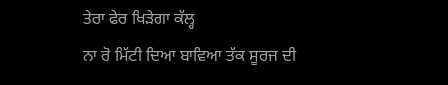ਤੇਰਾ ਫੇਰ ਖਿੜੇਗਾ ਕੱਲ੍ਹ
ਨਾ ਰੋ ਮਿੱਟੀ ਦਿਆ ਬਾਵਿਆ ਤੱਕ ਸੂਰਜ ਦੀ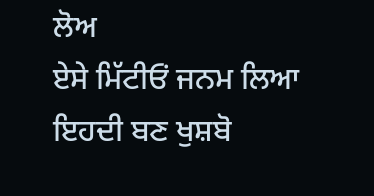ਲੋਅ
ਏਸੇ ਮਿੱਟੀਓਂ ਜਨਮ ਲਿਆ ਇਹਦੀ ਬਣ ਖੁਸ਼ਬੋ